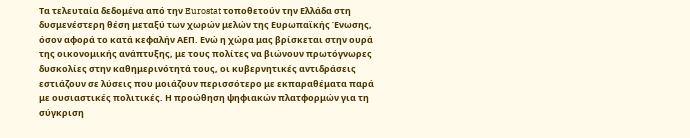Τα τελευταία δεδομένα από την Eurostat τοποθετούν την Ελλάδα στη δυσμενέστερη θέση μεταξύ των χωρών μελών της Ευρωπαϊκής Ένωσης, όσον αφορά το κατά κεφαλήν ΑΕΠ. Ενώ η χώρα μας βρίσκεται στην ουρά της οικονομικής ανάπτυξης, με τους πολίτες να βιώνουν πρωτόγνωρες δυσκολίες στην καθημερινότητά τους, οι κυβερνητικές αντιδράσεις εστιάζουν σε λύσεις που μοιάζουν περισσότερο με εκπαραθέματα παρά με ουσιαστικές πολιτικές. Η προώθηση ψηφιακών πλατφορμών για τη σύγκριση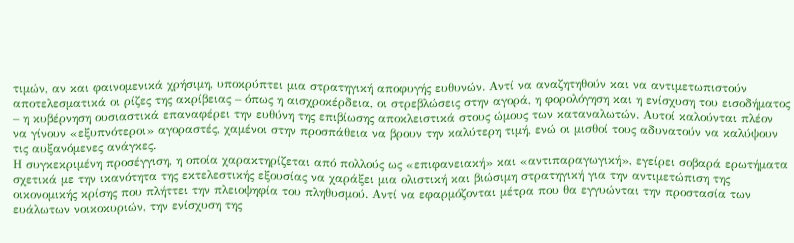τιμών, αν και φαινομενικά χρήσιμη, υποκρύπτει μια στρατηγική αποφυγής ευθυνών. Αντί να αναζητηθούν και να αντιμετωπιστούν αποτελεσματικά οι ρίζες της ακρίβειας – όπως η αισχροκέρδεια, οι στρεβλώσεις στην αγορά, η φορολόγηση και η ενίσχυση του εισοδήματος – η κυβέρνηση ουσιαστικά επαναφέρει την ευθύνη της επιβίωσης αποκλειστικά στους ώμους των καταναλωτών. Αυτοί καλούνται πλέον να γίνουν «εξυπνότεροι» αγοραστές, χαμένοι στην προσπάθεια να βρουν την καλύτερη τιμή, ενώ οι μισθοί τους αδυνατούν να καλύψουν τις αυξανόμενες ανάγκες.
Η συγκεκριμένη προσέγγιση, η οποία χαρακτηρίζεται από πολλούς ως «επιφανειακή» και «αντιπαραγωγική», εγείρει σοβαρά ερωτήματα σχετικά με την ικανότητα της εκτελεστικής εξουσίας να χαράξει μια ολιστική και βιώσιμη στρατηγική για την αντιμετώπιση της οικονομικής κρίσης που πλήττει την πλειοψηφία του πληθυσμού. Αντί να εφαρμόζονται μέτρα που θα εγγυώνται την προστασία των ευάλωτων νοικοκυριών, την ενίσχυση της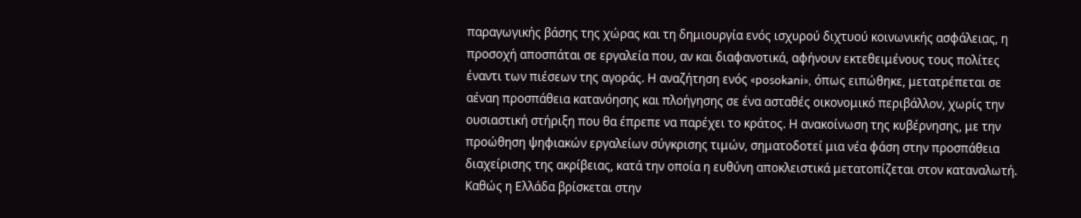παραγωγικής βάσης της χώρας και τη δημιουργία ενός ισχυρού διχτυού κοινωνικής ασφάλειας, η προσοχή αποσπάται σε εργαλεία που, αν και διαφανοτικά, αφήνουν εκτεθειμένους τους πολίτες έναντι των πιέσεων της αγοράς. Η αναζήτηση ενός «posokani», όπως ειπώθηκε, μετατρέπεται σε αέναη προσπάθεια κατανόησης και πλοήγησης σε ένα ασταθές οικονομικό περιβάλλον, χωρίς την ουσιαστική στήριξη που θα έπρεπε να παρέχει το κράτος. Η ανακοίνωση της κυβέρνησης, με την προώθηση ψηφιακών εργαλείων σύγκρισης τιμών, σηματοδοτεί μια νέα φάση στην προσπάθεια διαχείρισης της ακρίβειας, κατά την οποία η ευθύνη αποκλειστικά μετατοπίζεται στον καταναλωτή.
Καθώς η Ελλάδα βρίσκεται στην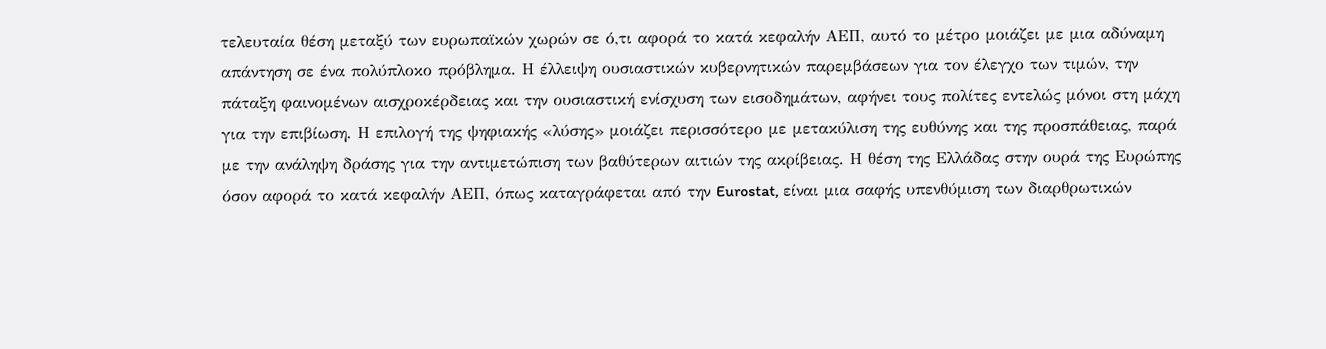τελευταία θέση μεταξύ των ευρωπαϊκών χωρών σε ό,τι αφορά το κατά κεφαλήν ΑΕΠ, αυτό το μέτρο μοιάζει με μια αδύναμη απάντηση σε ένα πολύπλοκο πρόβλημα. Η έλλειψη ουσιαστικών κυβερνητικών παρεμβάσεων για τον έλεγχο των τιμών, την πάταξη φαινομένων αισχροκέρδειας και την ουσιαστική ενίσχυση των εισοδημάτων, αφήνει τους πολίτες εντελώς μόνοι στη μάχη για την επιβίωση. Η επιλογή της ψηφιακής «λύσης» μοιάζει περισσότερο με μετακύλιση της ευθύνης και της προσπάθειας, παρά με την ανάληψη δράσης για την αντιμετώπιση των βαθύτερων αιτιών της ακρίβειας. Η θέση της Ελλάδας στην ουρά της Ευρώπης όσον αφορά το κατά κεφαλήν ΑΕΠ, όπως καταγράφεται από την Eurostat, είναι μια σαφής υπενθύμιση των διαρθρωτικών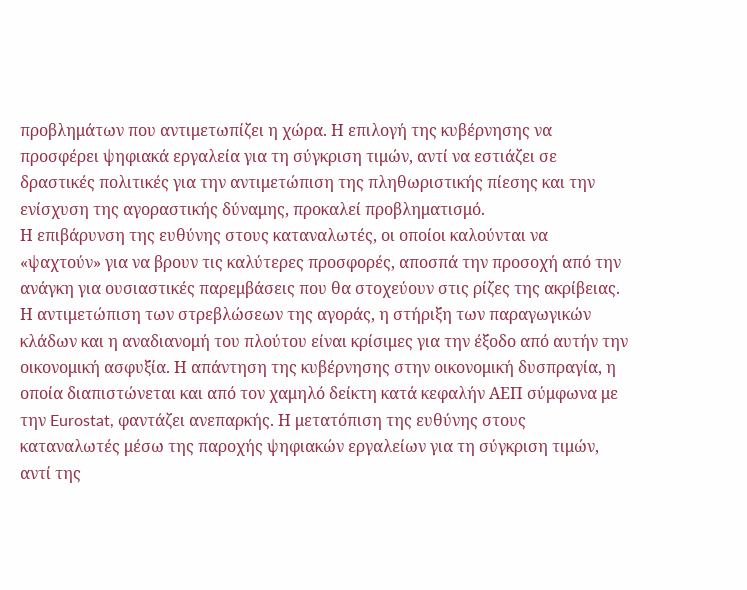προβλημάτων που αντιμετωπίζει η χώρα. Η επιλογή της κυβέρνησης να προσφέρει ψηφιακά εργαλεία για τη σύγκριση τιμών, αντί να εστιάζει σε δραστικές πολιτικές για την αντιμετώπιση της πληθωριστικής πίεσης και την ενίσχυση της αγοραστικής δύναμης, προκαλεί προβληματισμό.
Η επιβάρυνση της ευθύνης στους καταναλωτές, οι οποίοι καλούνται να «ψαχτούν» για να βρουν τις καλύτερες προσφορές, αποσπά την προσοχή από την ανάγκη για ουσιαστικές παρεμβάσεις που θα στοχεύουν στις ρίζες της ακρίβειας. Η αντιμετώπιση των στρεβλώσεων της αγοράς, η στήριξη των παραγωγικών κλάδων και η αναδιανομή του πλούτου είναι κρίσιμες για την έξοδο από αυτήν την οικονομική ασφυξία. Η απάντηση της κυβέρνησης στην οικονομική δυσπραγία, η οποία διαπιστώνεται και από τον χαμηλό δείκτη κατά κεφαλήν ΑΕΠ σύμφωνα με την Eurostat, φαντάζει ανεπαρκής. Η μετατόπιση της ευθύνης στους καταναλωτές μέσω της παροχής ψηφιακών εργαλείων για τη σύγκριση τιμών, αντί της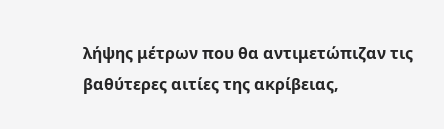λήψης μέτρων που θα αντιμετώπιζαν τις βαθύτερες αιτίες της ακρίβειας,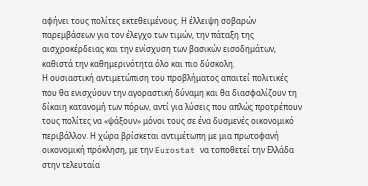αφήνει τους πολίτες εκτεθειμένους. Η έλλειψη σοβαρών παρεμβάσεων για τον έλεγχο των τιμών, την πάταξη της αισχροκέρδειας και την ενίσχυση των βασικών εισοδημάτων, καθιστά την καθημερινότητα όλο και πιο δύσκολη.
Η ουσιαστική αντιμετώπιση του προβλήματος απαιτεί πολιτικές που θα ενισχύουν την αγοραστική δύναμη και θα διασφαλίζουν τη δίκαιη κατανομή των πόρων, αντί για λύσεις που απλώς προτρέπουν τους πολίτες να «ψάξουν» μόνοι τους σε ένα δυσμενές οικονομικό περιβάλλον. Η χώρα βρίσκεται αντιμέτωπη με μια πρωτοφανή οικονομική πρόκληση, με την Eurostat να τοποθετεί την Ελλάδα στην τελευταία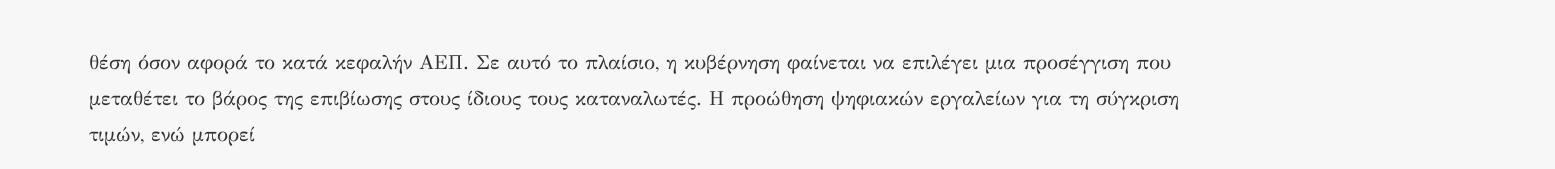θέση όσον αφορά το κατά κεφαλήν ΑΕΠ. Σε αυτό το πλαίσιο, η κυβέρνηση φαίνεται να επιλέγει μια προσέγγιση που μεταθέτει το βάρος της επιβίωσης στους ίδιους τους καταναλωτές. Η προώθηση ψηφιακών εργαλείων για τη σύγκριση τιμών, ενώ μπορεί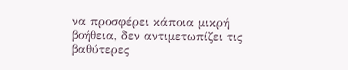να προσφέρει κάποια μικρή βοήθεια, δεν αντιμετωπίζει τις βαθύτερες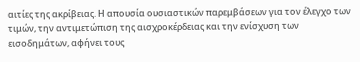αιτίες της ακρίβειας. Η απουσία ουσιαστικών παρεμβάσεων για τον έλεγχο των τιμών, την αντιμετώπιση της αισχροκέρδειας και την ενίσχυση των εισοδημάτων, αφήνει τους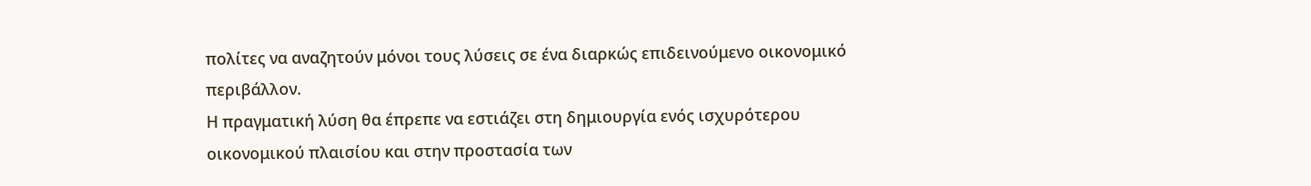πολίτες να αναζητούν μόνοι τους λύσεις σε ένα διαρκώς επιδεινούμενο οικονομικό περιβάλλον.
Η πραγματική λύση θα έπρεπε να εστιάζει στη δημιουργία ενός ισχυρότερου οικονομικού πλαισίου και στην προστασία των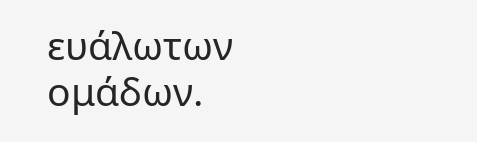ευάλωτων ομάδων.